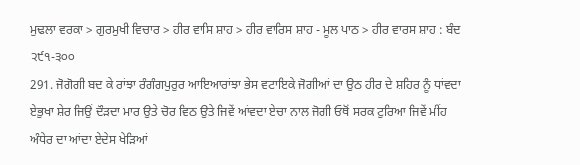ਮੁਢਲਾ ਵਰਕਾ > ਗੁਰਮੁਖੀ ਵਿਚਾਰ > ਹੀਰ ਵਾਸਿ ਸ਼ਾਹ > ਹੀਰ ਵਾਰਿਸ ਸ਼ਾਹ - ਮੂਲ ਪਾਠ > ਹੀਰ ਵਾਰਸ ਸ਼ਾਹ : ਬੰਦ ੨੯੧-੩੦੦
291. ਜੋਗੋਗੀ ਬਦ ਕੇ ਰਾਂਝਾ ਰੰਗੰਗਪੁਰੁਰ ਆਇਆਰਾਂਝਾ ਭੇਸ ਵਟਾਇਕੇ ਜੋਗੀਆਂ ਦਾ ਉਠ ਹੀਰ ਦੇ ਸ਼ਹਿਰ ਨੂੰ ਧਾਂਵਦਾ ਏਭੁਖਾ ਸ਼ੇਰ ਜਿਉਂ ਦੌੜਦਾ ਮਾਰ ਉਤੇ ਚੋਰ ਵਿਠ ਉਤੇ ਜਿਵੇਂ ਆਂਵਦਾ ਏਚਾ ਨਾਲ ਜੋਗੀ ਓਥੋਂ ਸਰਕ ਟੁਰਿਆ ਜਿਵੇਂ ਮੀਂਹ ਅੰਧੇਰ ਦਾ ਆਂਦਾ ਏਦੇਸ ਖੇੜਿਆਂ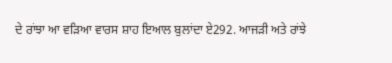ਦੇ ਰਾਂਝਾ ਆ ਵੜਿਆ ਵਾਰਸ ਸ਼ਾਹ ਇਆਲ ਬੁਲਾਂਦਾ ਏ292. ਆਜੜੀ ਅਤੇ ਰਾਂਝੇ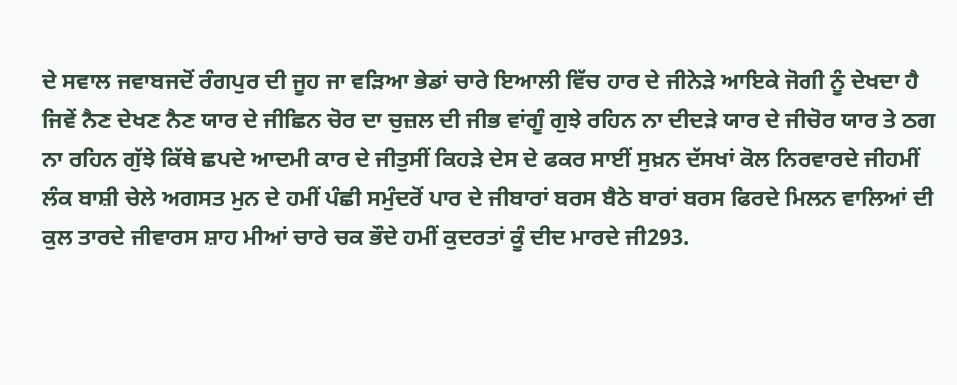ਦੇ ਸਵਾਲ ਜਵਾਬਜਦੋਂ ਰੰਗਪੁਰ ਦੀ ਜੂਹ ਜਾ ਵੜਿਆ ਭੇਡਾਂ ਚਾਰੇ ਇਆਲੀ ਵਿੱਚ ਹਾਰ ਦੇ ਜੀਨੇੜੇ ਆਇਕੇ ਜੋਗੀ ਨੂੰ ਦੇਖਦਾ ਹੈ ਜਿਵੇਂ ਨੈਣ ਦੇਖਣ ਨੈਣ ਯਾਰ ਦੇ ਜੀਛਿਨ ਚੋਰ ਦਾ ਚੁਜ਼ਲ ਦੀ ਜੀਭ ਵਾਂਗੂੰ ਗੁਝੇ ਰਹਿਨ ਨਾ ਦੀਦੜੇ ਯਾਰ ਦੇ ਜੀਚੋਰ ਯਾਰ ਤੇ ਠਗ ਨਾ ਰਹਿਨ ਗੁੱਝੇ ਕਿੱਥੇ ਛਪਦੇ ਆਦਮੀ ਕਾਰ ਦੇ ਜੀਤੁਸੀਂ ਕਿਹੜੇ ਦੇਸ ਦੇ ਫਕਰ ਸਾਈਂ ਸੁਖ਼ਨ ਦੱਸਖਾਂ ਕੋਲ ਨਿਰਵਾਰਦੇ ਜੀਹਮੀਂ ਲੰਕ ਬਾਸ਼ੀ ਚੇਲੇ ਅਗਸਤ ਮੁਨ ਦੇ ਹਮੀਂ ਪੰਛੀ ਸਮੁੰਦਰੋਂ ਪਾਰ ਦੇ ਜੀਬਾਰਾਂ ਬਰਸ ਬੈਠੇ ਬਾਰਾਂ ਬਰਸ ਫਿਰਦੇ ਮਿਲਨ ਵਾਲਿਆਂ ਦੀ ਕੁਲ ਤਾਰਦੇ ਜੀਵਾਰਸ ਸ਼ਾਹ ਮੀਆਂ ਚਾਰੇ ਚਕ ਭੌਦੇ ਹਮੀਂ ਕੁਦਰਤਾਂ ਕੂੰ ਦੀਦ ਮਾਰਦੇ ਜੀ293.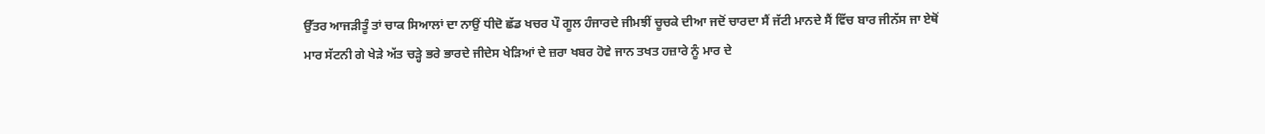ਉੱਤਰ ਆਜੜੀਤੂੰ ਤਾਂ ਚਾਕ ਸਿਆਲਾਂ ਦਾ ਨਾਉਂ ਧੀਦੋ ਛੱਡ ਖਚਰ ਪੌ ਗੂਲ ਹੰਜਾਰਦੇ ਜੀਮਝੀਂ ਚੂਚਕੇ ਦੀਆ ਜਦੋਂ ਚਾਰਦਾ ਸੈਂ ਜੱਟੀ ਮਾਨਦੇ ਸੈਂ ਵਿੱਚ ਬਾਰ ਜੀਨੱਸ ਜਾ ਏਥੋਂ ਮਾਰ ਸੱਟਨੀ ਗੇ ਖੇੜੇ ਅੱਤ ਚੜ੍ਹੇ ਭਰੇ ਭਾਰਦੇ ਜੀਦੇਸ ਖੇੜਿਆਂ ਦੇ ਜ਼ਰਾ ਖਬਰ ਹੋਵੇ ਜਾਨ ਤਖਤ ਹਜ਼ਾਰੇ ਨੂੰ ਮਾਰ ਦੇ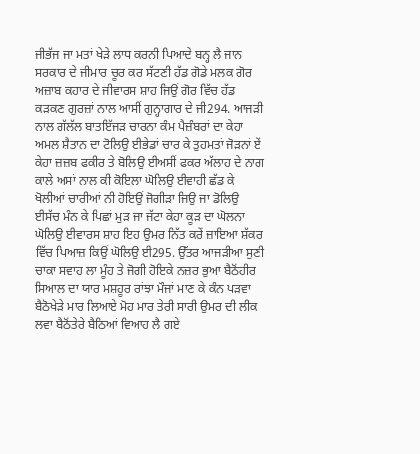ਜੀਭੱਜ ਜਾ ਮਤਾਂ ਖੇੜੇ ਲਾਧ ਕਰਨੀ ਪਿਆਦੇ ਬਨ੍ਹ ਲੈ ਜਾਨ ਸਰਕਾਰ ਦੇ ਜੀਮਾਰ ਚੂਰ ਕਰ ਸੱਟਣੀ ਹੱਡ ਗੋਡੇ ਮਲਕ ਗੋਰ ਅਜ਼ਾਬ ਕਹਾਰ ਦੇ ਜੀਵਾਰਸ ਸ਼ਾਹ ਜਿਉਂ ਗੋਰ ਵਿੱਚ ਹੱਡ ਕੜਕਣ ਗੁਰਜ਼ਾਂ ਨਾਲ ਆਸੀਂ ਗੁਨ੍ਹਾਗਾਰ ਦੇ ਜੀ294. ਆਜੜੀ ਨਾਲ ਗੱਲੱਲ ਬਾਤਇੱਜੜ ਚਾਰਨਾ ਕੰਮ ਪੈਜ਼ੰਬਰਾਂ ਦਾ ਕੇਹਾ ਅਮਲ ਸ਼ੈਤਾਨ ਦਾ ਟੋਲਿਉ ਈਭੇਡਾਂ ਚਾਰ ਕੇ ਤੁਹਮਤਾਂ ਜੋੜਨਾਂ ਏਂ ਕੇਹਾ ਜ਼ਜ਼ਬ ਫਕੀਰ ਤੇ ਬੋਲਿਉ ਈਅਸੀਂ ਫਕਰ ਅੱਲਾਹ ਦੇ ਨਾਗ ਕਾਲੇ ਅਸਾਂ ਨਾਲ ਕੀ ਕੋਇਲਾ ਘੋਲਿਉ ਈਵਾਹੀ ਛੱਡ ਕੇ ਖੋਲੀਆਂ ਚਾਰੀਆਂ ਨੀ ਹੋਇਉਂ ਜੋਗੀੜਾ ਜਿਉ ਜਾ ਡੋਲਿਉ ਈਸੱਚ ਮੰਨ ਕੇ ਪਿਛਾਂ ਮੁੜ ਜਾ ਜੱਟਾ ਕੇਹਾ ਕੂੜ ਦਾ ਘੋਲਨਾ ਘੋਲਿਉ ਈਵਾਰਸ ਸ਼ਾਹ ਇਹ ਉਮਰ ਨਿੱਤ ਕਰੇਂ ਜ਼ਾਇਆ ਸ਼ੱਕਰ ਵਿੱਚ ਪਿਆਜ਼ ਕਿਉਂ ਘੋਲਿਉ ਈ295. ਉੱਤਰ ਆਜੜੀਆ ਸੁਣੀ ਚਾਕਾ ਸਵਾਹ ਲਾ ਮੂੰਹ ਤੇ ਜੋਗੀ ਹੋਇਕੇ ਨਜ਼ਰ ਭੁਆ ਬੈਠੋਂਹੀਰ ਸਿਆਲ ਦਾ ਯਾਰ ਮਸ਼ਹੂਰ ਰਾਂਝਾ ਮੌਜਾਂ ਮਾਣ ਕੇ ਕੰਨ ਪੜਵਾ ਬੈਠੋਖੇੜੇ ਮਾਰ ਲਿਆਏ ਮੋਹ ਮਾਰ ਤੇਰੀ ਸਾਰੀ ਉਮਰ ਦੀ ਲੀਕ ਲਵਾ ਬੈਠੋਂਤੇਰੇ ਬੈਠਿਆਂ ਵਿਆਹ ਲੈ ਗਏ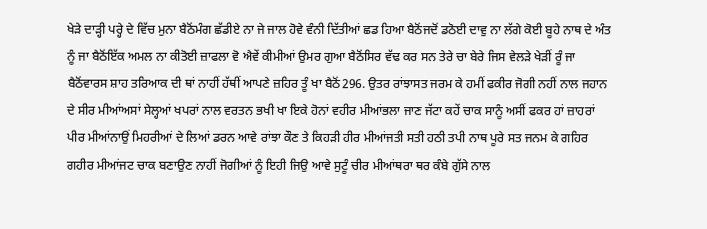ਖੇੜੇ ਦਾੜ੍ਹੀ ਪਰ੍ਹੇ ਦੇ ਵਿੱਚ ਮੁਨਾ ਬੈਠੋਂਮੰਗ ਛੱਡੀਏ ਨਾ ਜੇ ਜਾਲ ਹੋਵੇ ਵੰਨੀ ਦਿੱਤੀਆਂ ਛਡ ਹਿਆ ਬੈਠੋਂਜਦੋਂ ਡਠੋਈ ਦਾਵੁ ਨਾ ਲੱਗੇ ਕੋਈ ਬੂਹੇ ਨਾਥ ਦੇ ਅੰਤ ਨੂੰ ਜਾ ਬੈਠੋਂਇੱਕ ਅਮਲ ਨਾ ਕੀਤੋਈ ਜ਼ਾਫਲਾ ਵੋ ਐਵੇਂ ਕੀਮੀਆਂ ਉਮਰ ਗੁਆ ਬੈਠੋਂਸਿਰ ਵੱਢ ਕਰ ਸਨ ਤੇਰੇ ਚਾ ਬੇਰੇ ਜਿਸ ਵੇਲੜੇ ਖੇੜੀਂ ਰੂੰ ਜਾ ਬੈਠੋਂਵਾਰਸ ਸ਼ਾਹ ਤਰਿਆਕ ਦੀ ਥਾਂ ਨਾਹੀਂ ਹੱਥੀਂ ਆਪਣੇ ਜ਼ਹਿਰ ਤੂੰ ਖਾ ਬੈਠੋਂ296. ਉਤਰ ਰਾਂਝਾਸਤ ਜਰਮ ਕੇ ਹਮੀਂ ਫਕੀਰ ਜੋਗੀ ਨਹੀਂ ਨਾਲ ਜਹਾਨ ਦੇ ਸੀਰ ਮੀਆਂਅਸਾਂ ਸੇਲ੍ਹਆਂ ਖਪਰਾਂ ਨਾਲ ਵਰਤਨ ਭਖੀ ਖਾ ਇਕੇ ਹੋਨਾਂ ਵਹੀਰ ਮੀਆਂਭਲਾ ਜਾਣ ਜੱਟਾ ਕਹੇਂ ਚਾਕ ਸਾਨੂੰ ਅਸੀਂ ਫਕਰ ਹਾਂ ਜ਼ਾਹਰਾਂ ਪੀਰ ਮੀਆਂਨਾਉਂ ਮਿਹਰੀਆਂ ਦੇ ਲਿਆਂ ਡਰਨ ਆਵੇ ਰਾਂਝਾ ਕੌਣ ਤੇ ਕਿਹੜੀ ਹੀਰ ਮੀਆਂਜਤੀ ਸਤੀ ਹਠੀ ਤਪੀ ਨਾਥ ਪੂਰੇ ਸਤ ਜਨਮ ਕੇ ਗਹਿਰ ਗਹੀਰ ਮੀਆਂਜਟ ਚਾਕ ਬਣਾਉਣ ਨਾਹੀਂ ਜੋਗੀਆਂ ਨੂੰ ਇਹੀ ਜਿਉ ਆਵੇ ਸੁਟੂੰ ਚੀਰ ਮੀਆਂਥਰਾ ਥਰ ਕੰਬੇ ਗੁੱਸੇ ਨਾਲ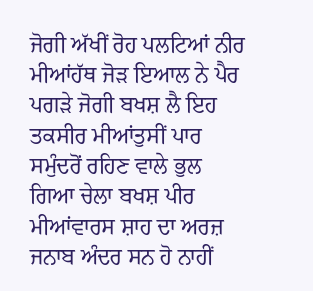ਜੋਗੀ ਅੱਖੀਂ ਰੋਹ ਪਲਟਿਆਂ ਨੀਰ ਮੀਆਂਹੱਥ ਜੋੜ ਇਆਲ ਨੇ ਪੈਰ ਪਗੜੇ ਜੋਗੀ ਬਖਸ਼ ਲੈ ਇਹ ਤਕਸੀਰ ਮੀਆਂਤੁਸੀਂ ਪਾਰ ਸਮੁੰਦਰੋਂ ਰਹਿਣ ਵਾਲੇ ਭੁਲ ਗਿਆ ਚੇਲਾ ਬਖਸ਼ ਪੀਰ ਮੀਆਂਵਾਰਸ ਸ਼ਾਹ ਦਾ ਅਰਜ਼ ਜਨਾਬ ਅੰਦਰ ਸਨ ਹੋ ਨਾਹੀਂ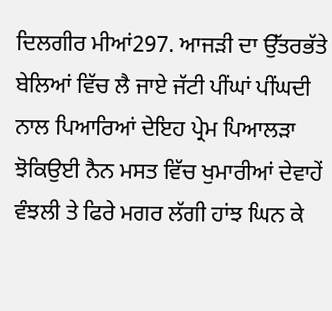ਦਿਲਗੀਰ ਮੀਆਂ297. ਆਜੜੀ ਦਾ ਉੱਤਰਭੱਤੇ ਬੇਲਿਆਂ ਵਿੱਚ ਲੈ ਜਾਏ ਜੱਟੀ ਪੀਂਘਾਂ ਪੀਂਘਦੀ ਨਾਲ ਪਿਆਰਿਆਂ ਦੇਇਹ ਪ੍ਰੇਮ ਪਿਆਲੜਾ ਝੋਕਿਉਈ ਨੈਨ ਮਸਤ ਵਿੱਚ ਖੁਮਾਰੀਆਂ ਦੇਵਾਹੇਂ ਵੰਝਲੀ ਤੇ ਫਿਰੇ ਮਗਰ ਲੱਗੀ ਹਾਂਝ ਘਿਨ ਕੇ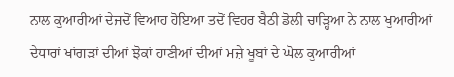ਨਾਲ ਕੁਆਰੀਆਂ ਦੇਜਦੋਂ ਵਿਆਹ ਹੋਇਆ ਤਦੋਂ ਵਿਹਰ ਬੈਠੀ ਡੋਲੀ ਚਾੜ੍ਹਿਆ ਨੇ ਨਾਲ ਖੁਆਰੀਆਂ ਦੇਧਾਰਾਂ ਖਾਂਗੜਾਂ ਦੀਆਂ ਝੋਕਾਂ ਹਾਣੀਆਂ ਦੀਆਂ ਮਜ਼ੇ ਖੂਬਾਂ ਦੇ ਘੋਲ ਕੁਆਰੀਆਂ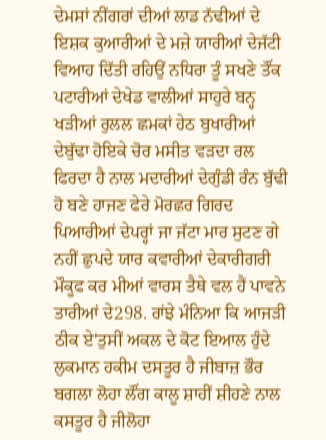ਦੇਮਸਾਂ ਨੀਂਗਰਾਂ ਦੀਆਂ ਲਾਡ ਨੱਢੀਆਂ ਦੇ ਇਸ਼ਕ ਕੁਆਰੀਆਂ ਦੇ ਮਜ਼ੇ ਯਾਰੀਆਂ ਦੇਜੱਟੀ ਵਿਆਹ ਦਿੱਤੀ ਰਹਿਉਂ ਨਧਿਰਾ ਤੂੰ ਸਖਣੇ ਤੌਂਕ ਪਟਾਰੀਆਂ ਦੇਖੇਡ ਵਾਲੀਆਂ ਸਾਹੁਰੇ ਬਨ੍ਹ ਖੜੀਆਂ ਰੁਲਲ ਛਮਕਾਂ ਹੇਠ ਬੁਖਾਰੀਆਂ ਦੇਬੁੱਢਾ ਹੋਇਕੇ ਚੋਰ ਮਸੀਤ ਵੜਦਾ ਰਲ ਫਿਰਦਾ ਹੈ ਨਾਲ ਮਦਾਰੀਆਂ ਦੇਗੁੰਡੀ ਰੰਨ ਬੁੱਢੀ ਹੋ ਬਣੇ ਹਾਜਣ ਫੇਰੇ ਮੋਰਛਰ ਗਿਰਦ ਪਿਆਰੀਆਂ ਦੇਪਰ੍ਹਾਂ ਜਾ ਜੱਟਾ ਮਾਰ ਸੁਟਣ ਗੇ ਨਹੀਂ ਛੁਪਦੇ ਯਾਰ ਕਵਾਰੀਆਂ ਦੇਕਾਰੀਗਰੀ ਮੌਕੂਫ ਕਰ ਮੀਆਂ ਵਾਰਸ ਤੈਥੇ ਵਲ ਹੈਂ ਪਾਵਨੇ ਤਾਰੀਆਂ ਦੇ298. ਰਾਂਝੇ ਮੰਨਿਆ ਕਿ ਆਜੜੀ ਠੀਕ ਏ'ਤੁਸੀਂ ਅਕਲ ਦੇ ਕੋਟ ਇਆਲ ਹੁੰਦੇ ਲੁਕਮਾਨ ਹਕੀਮ ਦਸਤੂਰ ਹੈ ਜੀਬਾਜ਼ ਭੌਰ ਬਗਲਾ ਲੋਹਾ ਲੌਂਗ ਕਾਲੂ ਸ਼ਾਹੀਂ ਸ਼ੀਹਣੇ ਨਾਲ ਕਸਤੂਰ ਹੈ ਜੀਲੋਹਾ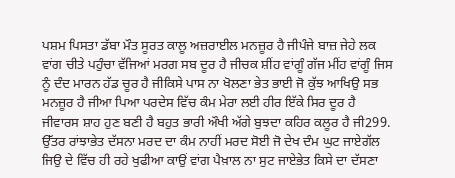ਪਸ਼ਮ ਪਿਸਤਾ ਡੱਬਾ ਮੌਤ ਸੂਰਤ ਕਾਲੂ ਅਜ਼ਰਾਈਲ ਮਨਜ਼ੂਰ ਹੈ ਜੀਪੰਜੇ ਬਾਜ਼ ਜੇਹੇ ਲਕ ਵਾਂਗ ਚੀਤੇ ਪਹੁੰਚਾ ਵੱਜਿਆਂ ਮਰਗ ਸਬ ਦੂਰ ਹੈ ਜੀਚਕ ਸ਼ੀਂਹ ਵਾਂਗੂੰ ਗੱਜ ਮੀਂਹ ਵਾਂਗੂੰ ਜਿਸ ਨੂੰ ਦੰਦ ਮਾਰਨ ਹੱਡ ਚੂਰ ਹੈ ਜੀਕਿਸੇ ਪਾਸ ਨਾ ਖੋਲਣਾ ਭੇਤ ਭਾਈ ਜੋ ਕੁੱਝ ਆਖਿਉ ਸਭ ਮਨਜ਼ੂਰ ਹੈ ਜੀਆ ਪਿਆ ਪਰਦੇਸ ਵਿੱਚ ਕੰਮ ਮੇਰਾ ਲਈ ਹੀਰ ਇੱਕੇ ਸਿਰ ਦੂਰ ਹੈ ਜੀਵਾਰਸ ਸ਼ਾਹ ਹੁਣ ਬਣੀ ਹੈ ਬਹੁਤ ਭਾਰੀ ਔਖੀ ਅੱਗੇ ਬੁਝਦਾ ਕਹਿਰ ਕਲੂਰ ਹੈ ਜੀ299. ਉੱਤਰ ਰਾਂਝਾਭੇਤ ਦੱਸਨਾ ਮਰਦ ਦਾ ਕੰਮ ਨਾਹੀਂ ਮਰਦ ਸੋਈ ਜੋ ਦੇਖ ਦੰਮ ਘੁਟ ਜਾਏਗੱਲ ਜਿਉ ਦੇ ਵਿੱਚ ਹੀ ਰਹੇ ਖੁਫੀਆ ਕਾਉਂ ਵਾਂਗ ਪੈਖ਼ਾਲ ਨਾ ਸੁਟ ਜਾਏਭੇਤ ਕਿਸੇ ਦਾ ਦੱਸਣਾ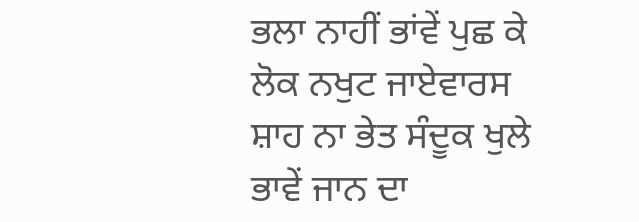ਭਲਾ ਨਾਹੀਂ ਭਾਂਵੇਂ ਪੁਛ ਕੇ ਲੋਕ ਨਖੁਟ ਜਾਏਵਾਰਸ ਸ਼ਾਹ ਨਾ ਭੇਤ ਸੰਦੂਕ ਖੁਲੇ ਭਾਵੇਂ ਜਾਨ ਦਾ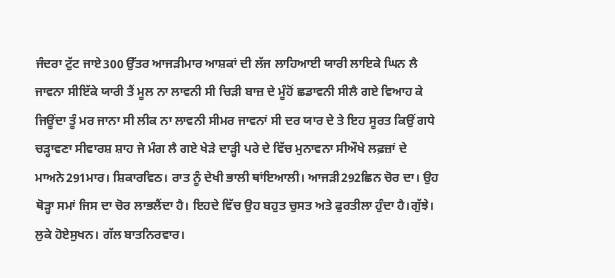ਜੰਦਰਾ ਟੁੱਟ ਜਾਏ300 ਉੱਤਰ ਆਜੜੀਮਾਰ ਆਸ਼ਕਾਂ ਦੀ ਲੱਜ ਲਾਹਿਆਈ ਯਾਰੀ ਲਾਇਕੇ ਘਿਨ ਲੈ ਜਾਵਨਾ ਸੀਇੱਕੇ ਯਾਰੀ ਤੈਂ ਮੂਲ ਨਾ ਲਾਵਨੀ ਸੀ ਚਿੜੀ ਬਾਜ਼ ਦੇ ਮੂੰਹੋਂ ਛਡਾਵਨੀ ਸੀਲੈ ਗਏ ਵਿਆਹ ਕੇ ਜਿਊਂਦਾ ਤੂੰ ਮਰ ਜਾਨਾ ਸੀ ਲੀਕ ਨਾ ਲਾਵਨੀ ਸੀਮਰ ਜਾਵਨਾਂ ਸੀ ਦਰ ਯਾਰ ਦੇ ਤੇ ਇਹ ਸੂਰਤ ਕਿਉਂ ਗਧੇ ਚੜ੍ਹਾਵਣਾ ਸੀਵਾਰਸ਼ ਸ਼ਾਹ ਜੇ ਮੰਗ ਲੈ ਗਏ ਖੇੜੇ ਦਾੜ੍ਹੀ ਪਰੇ ਦੇ ਵਿੱਚ ਮੁਨਾਵਨਾ ਸੀਔਖੇ ਲਫ਼ਜ਼ਾਂ ਦੇ ਮਾਅਨੇ291ਮਾਰ। ਸ਼ਿਕਾਰਵਿਠ। ਰਾਤ ਨੂੰ ਦੇਖੀ ਭਾਲੀ ਥਾਂਇਆਲੀ। ਆਜੜੀ292ਛਿਨ ਚੋਰ ਦਾ। ਉਹ ਥੋੜ੍ਹਾ ਸਮਾਂ ਜਿਸ ਦਾ ਚੋਰ ਲਾਭਲੈਂਦਾ ਹੈ। ਇਹਦੇ ਵਿੱਚ ਉਹ ਬਹੁਤ ਚੁਸਤ ਅਤੇ ਫੁਰਤੀਲਾ ਹੁੰਦਾ ਹੈ।ਗੁੱਝੇ। ਲੁਕੇ ਹੋਏਸੁਖਨ। ਗੱਲ ਬਾਤਨਿਰਵਾਰ।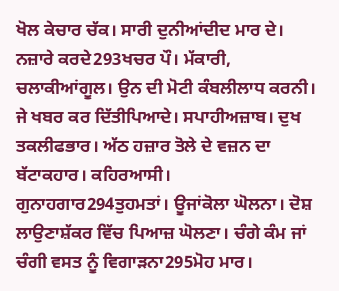ਖੋਲ ਕੇਚਾਰ ਚੱਕ। ਸਾਰੀ ਦੁਨੀਆਂਦੀਦ ਮਾਰ ਦੇ। ਨਜ਼ਾਰੇ ਕਰਦੇ293ਖਚਰ ਪੌ। ਮੱਕਾਰੀ, ਚਲਾਕੀਆਂਗੂਲ। ਉਨ ਦੀ ਮੋਟੀ ਕੰਬਲੀਲਾਧ ਕਰਨੀ। ਜੇ ਖਬਰ ਕਰ ਦਿੱਤੀਪਿਆਦੇ। ਸਪਾਹੀਅਜ਼ਾਬ। ਦੁਖ ਤਕਲੀਫਭਾਰ। ਅੱਠ ਹਜ਼ਾਰ ਤੋਲੇ ਦੇ ਵਜ਼ਨ ਦਾ ਬੱਟਾਕਹਾਰ। ਕਹਿਰਆਸੀ। ਗੁਨਾਹਗਾਰ294ਤੁਹਮਤਾਂ। ਊਜਾਂਕੋਲਾ ਘੋਲਨਾ। ਦੋਸ਼ ਲਾਉਣਾਸ਼ੱਕਰ ਵਿੱਚ ਪਿਆਜ਼ ਘੋਲਣਾ। ਚੰਗੇ ਕੰਮ ਜਾਂ ਚੰਗੀ ਵਸਤ ਨੂੰ ਵਿਗਾੜਨਾ295ਮੋਹ ਮਾਰ।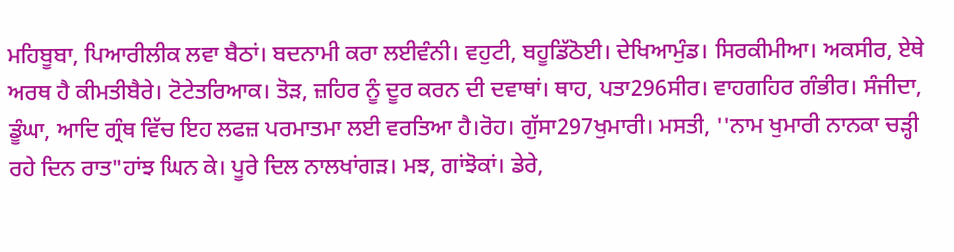ਮਹਿਬੂਬਾ, ਪਿਆਰੀਲੀਕ ਲਵਾ ਬੈਠਾਂ। ਬਦਨਾਮੀ ਕਰਾ ਲਈਵੰਨੀ। ਵਹੁਟੀ, ਬਹੂਡਿੱਠੋਈ। ਦੇਖਿਆਮੁੰਡ। ਸਿਰਕੀਮੀਆ। ਅਕਸੀਰ, ਏਥੇ ਅਰਥ ਹੈ ਕੀਮਤੀਬੈਰੇ। ਟੋਟੇਤਰਿਆਕ। ਤੋੜ, ਜ਼ਹਿਰ ਨੂੰ ਦੂਰ ਕਰਨ ਦੀ ਦਵਾਥਾਂ। ਥਾਹ, ਪਤਾ296ਸੀਰ। ਵਾਹਗਹਿਰ ਗੰਭੀਰ। ਸੰਜੀਦਾ, ਡੂੰਘਾ, ਆਦਿ ਗ੍ਰੰਥ ਵਿੱਚ ਇਹ ਲਫਜ਼ ਪਰਮਾਤਮਾ ਲਈ ਵਰਤਿਆ ਹੈ।ਰੋਹ। ਗੁੱਸਾ297ਖੁਮਾਰੀ। ਮਸਤੀ, ''ਨਾਮ ਖੁਮਾਰੀ ਨਾਨਕਾ ਚੜ੍ਹੀ ਰਹੇ ਦਿਨ ਰਾਤ"ਹਾਂਝ ਘਿਨ ਕੇ। ਪੂਰੇ ਦਿਲ ਨਾਲਖਾਂਗੜ। ਮਝ, ਗਾਂਝੋਕਾਂ। ਡੇਰੇ,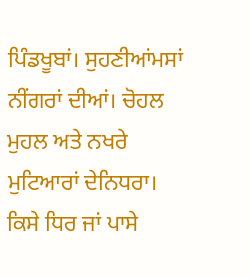ਪਿੰਡਖੂਬਾਂ। ਸੁਹਣੀਆਂਮਸਾਂ ਨੀਂਗਰਾਂ ਦੀਆਂ। ਚੋਹਲ ਮੁਹਲ ਅਤੇ ਨਖਰੇ ਮੁਟਿਆਰਾਂ ਦੇਨਿਧਰਾ। ਕਿਸੇ ਧਿਰ ਜਾਂ ਪਾਸੇ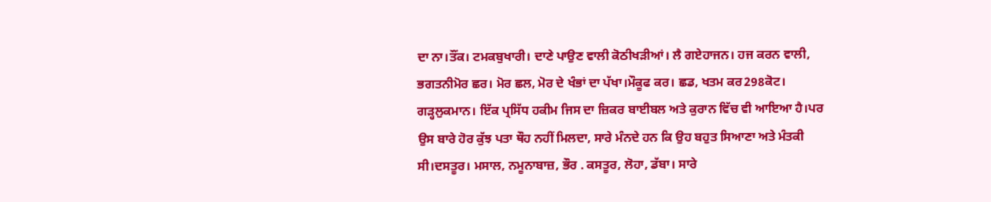ਦਾ ਨਾ।ਤੌਂਕ। ਟਮਕਬੁਖਾਰੀ। ਦਾਣੇ ਪਾਉਣ ਵਾਲੀ ਕੋਠੀਖੜੀਆਂ। ਲੈ ਗਏਹਾਜਨ। ਹਜ ਕਰਨ ਵਾਲੀ, ਭਗਤਨੀਮੋਰ ਛਰ। ਮੋਰ ਛਲ, ਮੋਰ ਦੇ ਖੰਭਾਂ ਦਾ ਪੱਖਾ।ਮੌਕੂਫ ਕਰ। ਛਡ, ਖਤਮ ਕਰ298ਕੋਟ। ਗੜ੍ਹਲੁਕਮਾਨ। ਇੱਕ ਪ੍ਰਸਿੱਧ ਹਕੀਮ ਜਿਸ ਦਾ ਜ਼ਿਕਰ ਬਾਈਬਲ ਅਤੇ ਕੁਰਾਨ ਵਿੱਚ ਵੀ ਆਇਆ ਹੈ।ਪਰ ਉਸ ਬਾਰੇ ਹੋਰ ਕੁੱਝ ਪਤਾ ਥੌਹ ਨਹੀਂ ਮਿਲਦਾ, ਸਾਰੇ ਮੰਨਦੇ ਹਨ ਕਿ ਉਹ ਬਹੁਤ ਸਿਆਣਾ ਅਤੇ ਮੰਤਕੀ ਸੀ।ਦਸਤੂਰ। ਮਸਾਲ, ਨਮੂਨਾਬਾਜ਼, ਭੌਰ . ਕਸਤੂਰ, ਲੋਹਾ, ਡੱਬਾ। ਸਾਰੇ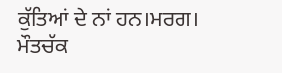ਕੁੱਤਿਆਂ ਦੇ ਨਾਂ ਹਨ।ਮਰਗ। ਮੌਤਚੱਕ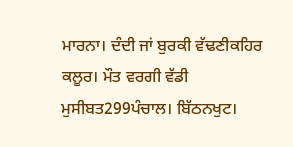ਮਾਰਨਾ। ਦੰਦੀ ਜਾਂ ਬੁਰਕੀ ਵੱਢਣੀਕਹਿਰ ਕਲੂਰ। ਮੌਤ ਵਰਗੀ ਵੱਡੀ ਮੁਸੀਬਤ299ਪੰਚਾਲ। ਬਿੱਠਨਖੁਟ।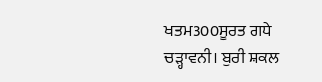ਖਤਮ300ਸੂਰਤ ਗਧੇ ਚੜ੍ਹਾਵਨੀ। ਬੁਰੀ ਸ਼ਕਲ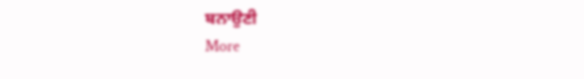ਬਨਾਉਣੀ
More